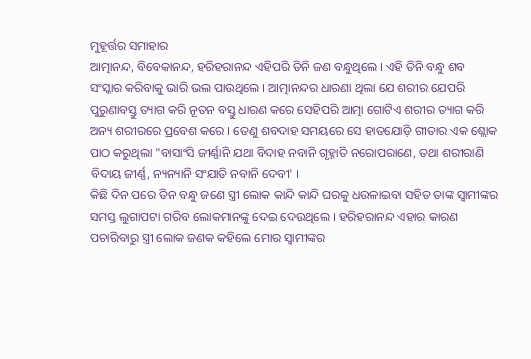ମୁହୂର୍ତ୍ତର ସମାହାର
ଆତ୍ମାନନ୍ଦ, ବିବେକାନନ୍ଦ, ହରିହରାନନ୍ଦ ଏହିପରି ତିନି ଜଣ ବନ୍ଧୁଥିଲେ । ଏହି ତିନି ବନ୍ଧୁ ଶବ ସଂସ୍କାର କରିବାକୁ ଭାରି ଭଲ ପାଉଥିଲେ । ଆତ୍ମାନନ୍ଦର ଧାରଣା ଥିଲା ଯେ ଶରୀର ଯେପରି ପୁରୁଣାବସ୍ତୁ ତ୍ୟାଗ କରି ନୂତନ ବସ୍ତୁ ଧାରଣ କରେ ସେହିପରି ଆତ୍ମା ଗୋଟିଏ ଶରୀର ତ୍ୟାଗ କରି ଅନ୍ୟ ଶରୀରରେ ପ୍ରବେଶ କରେ । ତେଣୁ ଶବଦାହ ସମୟରେ ସେ ହାତଯୋଡ଼ି ଗୀତାର ଏକ ଶ୍ଲୋକ ପାଠ କରୁଥିଲା "ବାସାଂସି ଜୀର୍ଣ୍ଣାନି ଯଥା ବିଦାହ ନବାନି ଗୃହ୍ନାତି ନରୋପରାଣେ, ତଥା ଶରୀରାଣି ବିଦାୟ ଜୀର୍ଣ୍ଣ, ନ୍ୟନ୍ୟାନି ସଂଯାତି ନବାନି ଦେବୀ' ।
କିଛି ଦିନ ପରେ ତିନ ବନ୍ଧୁ ଜଣେ ସ୍ତ୍ରୀ ଲୋକ କାନ୍ଦି କାନ୍ଦି ଘରକୁ ଧଉଳାଇବା ସହିତ ତାଙ୍କ ସ୍ୱାମୀଙ୍କର ସମସ୍ତ ଲୁଗାପଟା ଗରିବ ଲୋକମାନଙ୍କୁ ଦେଇ ଦେଉଥିଲେ । ହରିହରାନନ୍ଦ ଏହାର କାରଣ ପଚାରିବାରୁ ସ୍ତ୍ରୀ ଲୋକ ଜଣକ କହିଲେ ମୋର ସ୍ୱାମୀଙ୍କର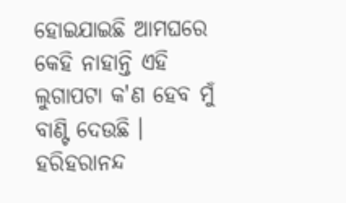ହୋଇଯାଇଛି ଆମଘରେ କେହି ନାହାନ୍ତି ଏହି ଲୁଗାପଟା କ'ଣ ହେବ ମୁଁ ବାଣ୍ଟି ଦେଉଛି । ହରିହରାନନ୍ଦ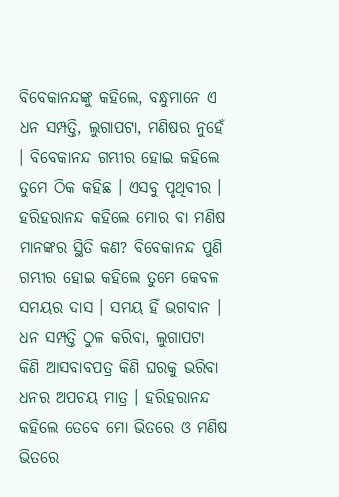ବିବେକାନନ୍ଦଙ୍କୁ କହିଲେ, ବନ୍ଧୁମାନେ ଏ ଧନ ସମ୍ପତ୍ତି, ଲୁଗାପଟା, ମଣିଷର ନୁହେଁ । ବିବେକାନନ୍ଦ ଗମ୍ଭୀର ହୋଇ କହିଲେ ତୁମେ ଠିକ କହିଛ । ଏସବୁ ପୃଥିବୀର । ହରିହରାନନ୍ଦ କହିଲେ ମୋର ବା ମଣିଷ ମାନଙ୍କର ସ୍ଥିତି କଣ? ବିବେକାନନ୍ଦ ପୁଣି ଗମ୍ଭୀର ହୋଇ କହିଲେ ତୁମେ କେବଳ ସମୟର ଦାସ । ସମୟ ହିଁ ଭଗବାନ । ଧନ ସମ୍ପତ୍ତି ଠୁଳ କରିବା, ଲୁଗାପଟା କିଣି ଆସବାବପତ୍ର କିଣି ଘରକୁ ଭରିବା ଧନର ଅପଚୟ ମାତ୍ର । ହରିହରାନନ୍ଦ କହିଲେ ତେବେ ମୋ ଭିତରେ ଓ ମଣିଷ ଭିତରେ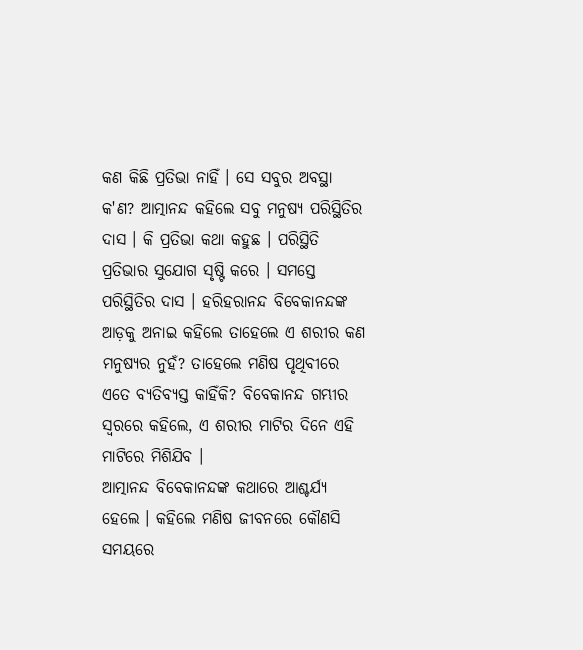କଣ କିଛି ପ୍ରତିଭା ନାହିଁ । ସେ ସବୁର ଅବସ୍ଥା କ'ଣ? ଆତ୍ମାନନ୍ଦ କହିଲେ ସବୁ ମନୁଷ୍ୟ ପରିସ୍ଥିତିର ଦାସ । କି ପ୍ରତିଭା କଥା କହୁଛ । ପରିସ୍ଥିତି ପ୍ରତିଭାର ସୁଯୋଗ ସୃଷ୍ଟି କରେ । ସମସ୍ତେ ପରିସ୍ଥିତିର ଦାସ । ହରିହରାନନ୍ଦ ବିବେକାନନ୍ଦଙ୍କ ଆଡ଼କୁ ଅନାଇ କହିଲେ ତାହେଲେ ଏ ଶରୀର କଣ ମନୁଷ୍ୟର ନୁହଁ? ତାହେଲେ ମଣିଷ ପୃଥିବୀରେ ଏତେ ବ୍ୟତିବ୍ୟସ୍ତ କାହିଁକି? ବିବେକାନନ୍ଦ ଗମ୍ଭୀର ସ୍ୱରରେ କହିଲେ, ଏ ଶରୀର ମାଟିର ଦିନେ ଏହି ମାଟିରେ ମିଶିଯିବ ।
ଆତ୍ମାନନ୍ଦ ବିବେକାନନ୍ଦଙ୍କ କଥାରେ ଆଶ୍ଚର୍ଯ୍ୟ ହେଲେ । କହିଲେ ମଣିଷ ଜୀବନରେ କୌଣସି ସମୟରେ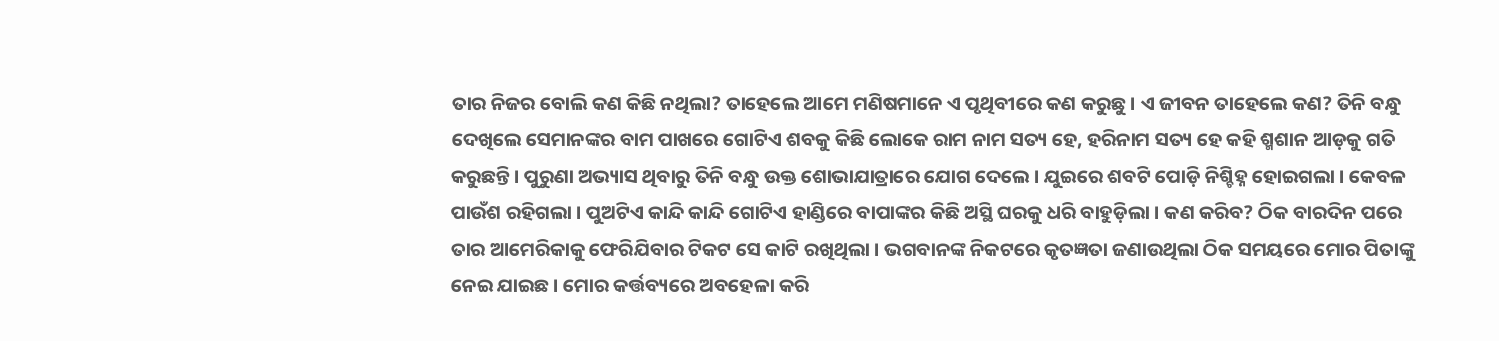ତାର ନିଜର ବୋଲି କଣ କିଛି ନଥିଲା? ତାହେଲେ ଆମେ ମଣିଷମାନେ ଏ ପୃଥିବୀରେ କଣ କରୁଛୁ । ଏ ଜୀବନ ତାହେଲେ କଣ? ତିନି ବନ୍ଧୁ ଦେଖିଲେ ସେମାନଙ୍କର ବାମ ପାଖରେ ଗୋଟିଏ ଶବକୁ କିଛି ଲୋକେ ରାମ ନାମ ସତ୍ୟ ହେ, ହରିନାମ ସତ୍ୟ ହେ କହି ଶ୍ମଶାନ ଆଡ଼କୁ ଗତି କରୁଛନ୍ତି । ପୁରୁଣା ଅଭ୍ୟାସ ଥିବାରୁ ତିନି ବନ୍ଧୁ ଉକ୍ତ ଶୋଭାଯାତ୍ରାରେ ଯୋଗ ଦେଲେ । ଯୁଇରେ ଶବଟି ପୋଡ଼ି ନିଶ୍ଚିହ୍ନ ହୋଇଗଲା । କେବଳ ପାଉଁଶ ରହିଗଲା । ପୁଅଟିଏ କାନ୍ଦି କାନ୍ଦି ଗୋଟିଏ ହାଣ୍ଡିରେ ବାପାଙ୍କର କିଛି ଅସ୍ଥି ଘରକୁ ଧରି ବାହୁଡ଼ିଲା । କଣ କରିବ? ଠିକ ବାରଦିନ ପରେ ତାର ଆମେରିକାକୁ ଫେରିଯିବାର ଟିକଟ ସେ କାଟି ରଖିଥିଲା । ଭଗବାନଙ୍କ ନିକଟରେ କୃତଜ୍ଞତା ଜଣାଉଥିଲା ଠିକ ସମୟରେ ମୋର ପିତାଙ୍କୁ ନେଇ ଯାଇଛ । ମୋର କର୍ତ୍ତବ୍ୟରେ ଅବହେଳା କରି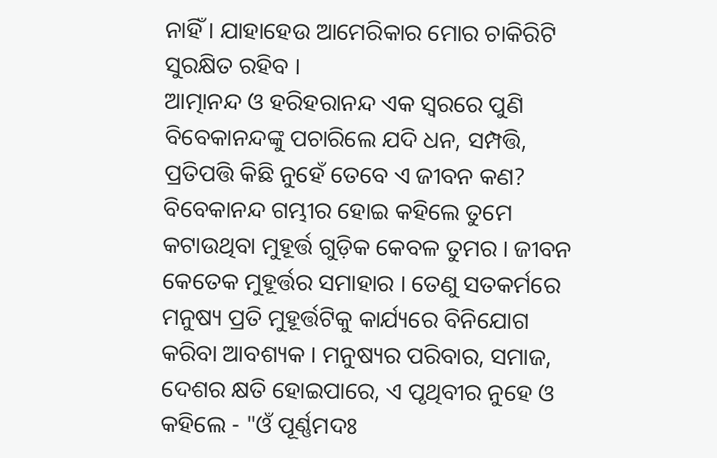ନାହିଁ । ଯାହାହେଉ ଆମେରିକାର ମୋର ଚାକିରିଟି ସୁରକ୍ଷିତ ରହିବ ।
ଆତ୍ମାନନ୍ଦ ଓ ହରିହରାନନ୍ଦ ଏକ ସ୍ୱରରେ ପୁଣି ବିବେକାନନ୍ଦଙ୍କୁ ପଚାରିଲେ ଯଦି ଧନ, ସମ୍ପତ୍ତି, ପ୍ରତିପତ୍ତି କିଛି ନୁହେଁ ତେବେ ଏ ଜୀବନ କଣ? ବିବେକାନନ୍ଦ ଗମ୍ଭୀର ହୋଇ କହିଲେ ତୁମେ କଟାଉଥିବା ମୁହୂର୍ତ୍ତ ଗୁଡ଼ିକ କେବଳ ତୁମର । ଜୀବନ କେତେକ ମୁହୂର୍ତ୍ତର ସମାହାର । ତେଣୁ ସତକର୍ମରେ ମନୁଷ୍ୟ ପ୍ରତି ମୁହୂର୍ତ୍ତଟିକୁ କାର୍ଯ୍ୟରେ ବିନିଯୋଗ କରିବା ଆବଶ୍ୟକ । ମନୁଷ୍ୟର ପରିବାର, ସମାଜ, ଦେଶର କ୍ଷତି ହୋଇପାରେ, ଏ ପୃଥିବୀର ନୁହେ ଓ କହିଲେ - "ଓଁ ପୂର୍ଣ୍ଣମଦଃ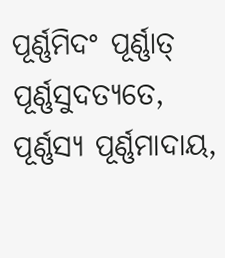ପୂର୍ଣ୍ଣମିଦଂ ପୂର୍ଣ୍ଣାତ୍ ପୂର୍ଣ୍ଣସୁଦତ୍ୟତେ, ପୂର୍ଣ୍ଣସ୍ୟ ପୂର୍ଣ୍ଣମାଦାୟ,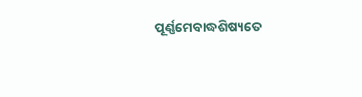ପୂର୍ଣ୍ଣମେବାଦ୍ଧଶିଷ୍ୟତେ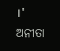।'
ଅନୀତା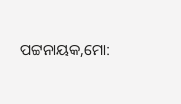ପଟ୍ଟନାୟକ,ମୋ: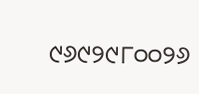୯୬୯୨୯୮୦୦୨୬